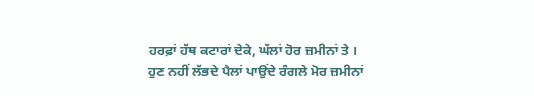ਹਰਫ਼ਾਂ ਹੱਥ ਕਟਾਰਾਂ ਦੇਕੇ, ਘੱਲਾਂ ਹੋਰ ਜ਼ਮੀਨਾਂ ਤੇ ।
ਹੁਣ ਨਹੀਂ ਲੱਭਦੇ ਪੈਲਾਂ ਪਾਉਂਦੇ ਰੰਗਲੇ ਮੋਰ ਜ਼ਮੀਨਾਂ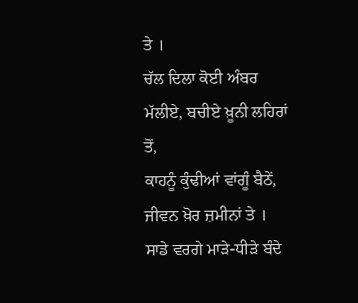ਤੇ ।
ਚੱਲ ਦਿਲਾ ਕੋਈ ਅੰਬਰ ਮੱਲੀਏ, ਬਚੀਏ ਖ਼ੂਨੀ ਲਹਿਰਾਂ ਤੋਂ,
ਕਾਹਨੂੰ ਕੁੰਢੀਆਂ ਵਾਂਗੂੰ ਬੈਠੇਂ, ਜੀਵਨ ਖ਼ੋਰ ਜ਼ਮੀਨਾਂ ਤੇ ।
ਸਾਡੇ ਵਰਗੇ ਮਾੜੇ-ਧੀੜੇ ਬੰਦੇ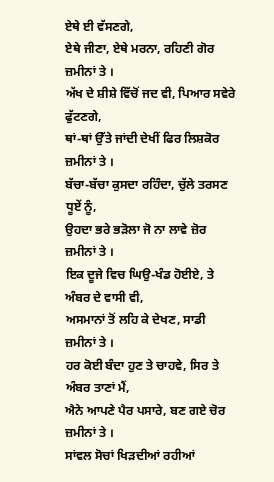ਏਥੇ ਈ ਵੱਸਣਗੇ,
ਏਥੇ ਜੀਣਾ, ਏਥੇ ਮਰਨਾ, ਰਹਿਣੀ ਗੋਰ ਜ਼ਮੀਨਾਂ ਤੇ ।
ਅੱਖ ਦੇ ਸ਼ੀਸ਼ੇ ਵਿੱਚੋਂ ਜਦ ਵੀ, ਪਿਆਰ ਸਵੇਰੇ ਫੁੱਟਣਗੇ,
ਥਾਂ-ਥਾਂ ਉੱਤੇ ਜਾਂਦੀ ਦੇਖੀਂ ਫਿਰ ਲਿਸ਼ਕੋਰ ਜ਼ਮੀਨਾਂ ਤੇ ।
ਬੱਚਾ-ਬੱਚਾ ਕੁਸਦਾ ਰਹਿੰਦਾ, ਚੁੱਲੇ ਤਰਸਣ ਧੂਏਂ ਨੂੰ,
ਉਹਦਾ ਭਰੇ ਭੜੋਲਾ ਜੋ ਨਾ ਲਾਵੇ ਜ਼ੋਰ ਜ਼ਮੀਨਾਂ ਤੇ ।
ਇਕ ਦੂਜੇ ਵਿਚ ਘਿਉ-ਖੰਡ ਹੋਈਏ, ਤੇ ਅੰਬਰ ਦੇ ਵਾਸੀ ਵੀ,
ਅਸਮਾਨਾਂ ਤੋਂ ਲਹਿ ਕੇ ਦੇਖਣ, ਸਾਡੀ ਜ਼ਮੀਨਾਂ ਤੇ ।
ਹਰ ਕੋਈ ਬੰਦਾ ਹੁਣ ਤੇ ਚਾਹਵੇ, ਸਿਰ ਤੇ ਅੰਬਰ ਤਾਣਾਂ ਮੈਂ,
ਐਨੇ ਆਪਣੇ ਪੈਰ ਪਸਾਰੇ, ਬਣ ਗਏ ਚੋਰ ਜ਼ਮੀਨਾਂ ਤੇ ।
ਸਾਂਵਲ ਸੋਚਾਂ ਖਿੜਦੀਆਂ ਰਹੀਆਂ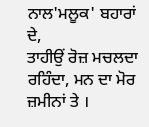ਨਾਲ'ਮਲੂਕ' ਬਹਾਰਾਂ ਦੇ,
ਤਾਹੀਉਂ ਰੋਜ਼ ਮਚਲਦਾ ਰਹਿੰਦਾ, ਮਨ ਦਾ ਮੋਰ ਜ਼ਮੀਨਾਂ ਤੇ ।